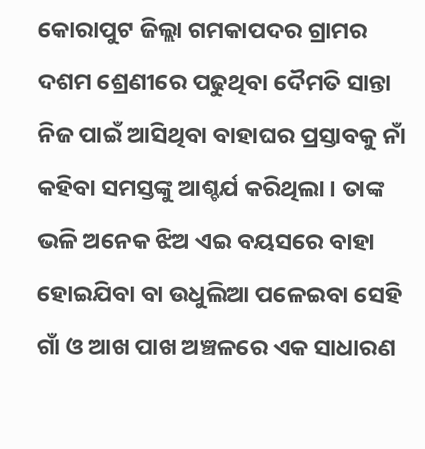କୋରାପୁଟ ଜିଲ୍ଲା ଗମକାପଦର ଗ୍ରାମର ଦଶମ ଶ୍ରେଣୀରେ ପଢୁଥିବା ଦୈମତି ସାନ୍ତା ନିଜ ପାଇଁ ଆସିଥିବା ବାହାଘର ପ୍ରସ୍ତାବକୁ ନାଁ କହିବା ସମସ୍ତଙ୍କୁ ଆଶ୍ଚର୍ଯ କରିଥିଲା । ତାଙ୍କ ଭଳି ଅନେକ ଝିଅ ଏଇ ବୟସରେ ବାହା ହୋଇଯିବା ବା ଉଧୁଲିଆ ପଳେଇବା ସେହି ଗାଁ ଓ ଆଖ ପାଖ ଅଞ୍ଚଳରେ ଏକ ସାଧାରଣ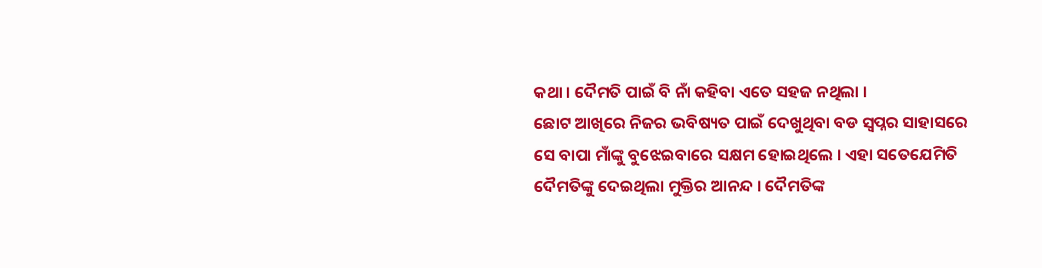କଥା । ଦୈମତି ପାଇଁ ବି ନାଁ କହିବା ଏତେ ସହଜ ନଥିଲା ।
ଛୋଟ ଆଖିରେ ନିଜର ଭବିଷ୍ୟତ ପାଇଁ ଦେଖୁଥିବା ବଡ ସ୍ୱପ୍ନର ସାହାସରେ ସେ ବାପା ମାଁଙ୍କୁ ବୁଝେଇବାରେ ସକ୍ଷମ ହୋଇଥିଲେ । ଏହା ସତେଯେମିତି ଦୈମତିଙ୍କୁ ଦେଇଥିଲା ମୁକ୍ତିର ଆନନ୍ଦ । ଦୈମତିଙ୍କ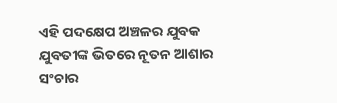ଏହି ପଦକ୍ଷେପ ଅଞ୍ଚଳର ଯୁବକ ଯୁବତୀଙ୍କ ଭିତରେ ନୂତନ ଆଶାର ସଂଚାର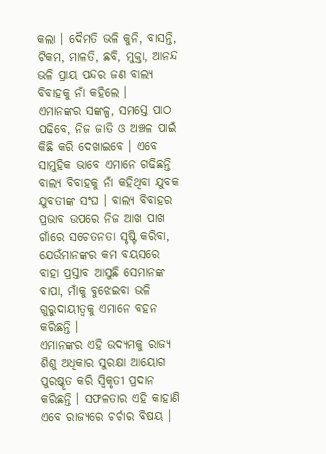କଲା । ଦୈମତି ଭଳି କୁନି, ବାସନ୍ତି, ଟିକମ, ମାଳତି, ଛବି, ମୁକ୍ତା, ଆନନ୍ଦ ଭଳି ପ୍ରାୟ ପନ୍ଦର ଜଣ ବାଲ୍ୟ ବିବାହକୁ ନାଁ କହିଲେ ।
ଏମାନଙ୍କର ସଙ୍କଳ୍ପ, ସମସ୍ତେ ପାଠ ପଢିବେ, ନିଜ ଜାତି ଓ ଅଞ୍ଚଳ ପାଇଁ କିଛି କରି ଦେଖାଇବେ । ଏବେ ସାମୁହିକ ଭାବେ ଏମାନେ ଗଢିଛନ୍ତି ବାଲ୍ୟ ବିବାହକୁ ନାଁ କହିଥିବା ଯୁବକ ଯୁବତୀଙ୍କ ସଂଘ । ବାଲ୍ୟ ବିବାହର ପ୍ରଭାବ ଉପରେ ନିଜ ଆଖ ପାଖ ଗାଁରେ ସଚେତନତା ସୃଷ୍ଟି କରିବା, ଯେଉଁମାନଙ୍କର କମ ବୟସରେ ବାହା ପ୍ରସ୍ତାବ ଆସୁଛି ସେମାନଙ୍କ ବାପା, ମାଁକୁ ବୁଝେଇବା ଭଳି ଗୁରୁଦାୟୀତ୍ୱକୁ ଏମାନେ ବହନ କରିଛନ୍ତି ।
ଏମାନଙ୍କର ଏହି ଉଦ୍ୟମକୁ ରାଜ୍ୟ ଶିଶୁ ଅଧିକାର ସୁରକ୍ଷା ଆୟୋଗ ପୁରଷ୍କୃତ କରି ସ୍ୱିକୃତୀ ପ୍ରଦାନ କରିଛନ୍ତି । ସଫଳତାର ଏହି କାହାଣି ଏବେ ରାଜ୍ୟରେ ଚର୍ଚାର ବିଷୟ ।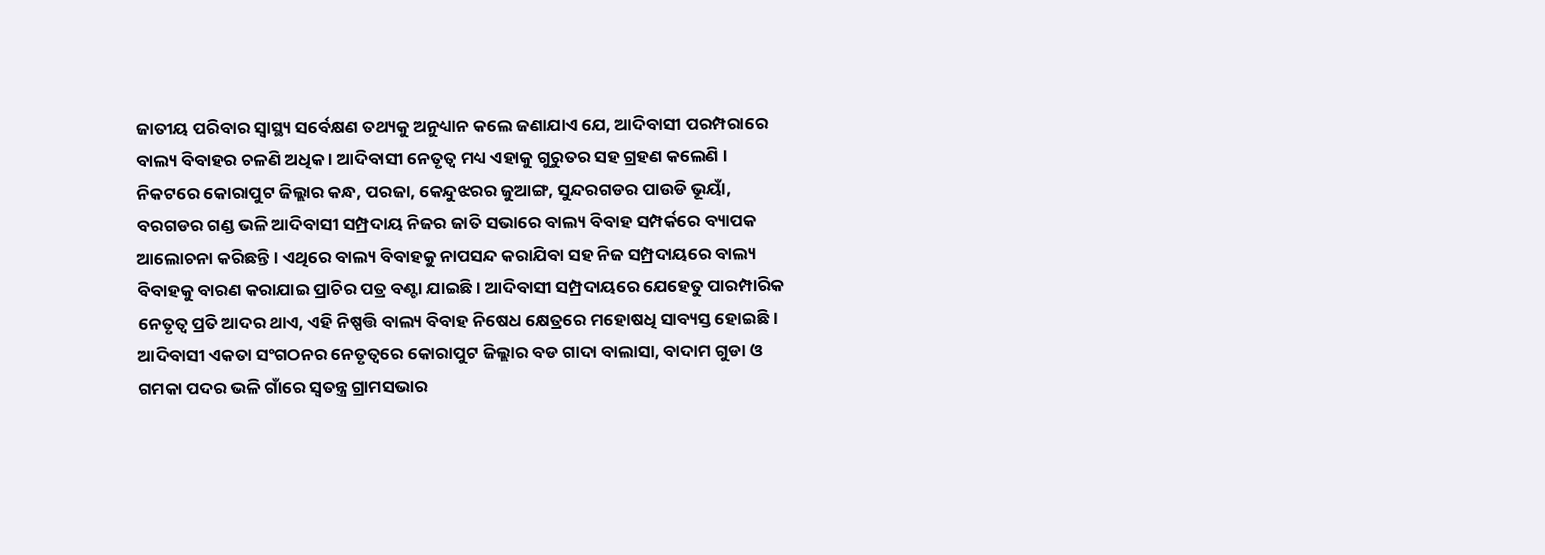ଜାତୀୟ ପରିବାର ସ୍ୱାସ୍ଥ୍ୟ ସର୍ବେକ୍ଷଣ ତଥ୍ୟକୁ ଅନୁଧ୍ୟାନ କଲେ ଜଣାଯାଏ ଯେ, ଆଦିବାସୀ ପରମ୍ପରାରେ ବାଲ୍ୟ ବିବାହର ଚଳଣି ଅଧିକ । ଆଦିବାସୀ ନେତୃତ୍ୱ ମଧ୍ୟ ଏହାକୁ ଗୁରୁତର ସହ ଗ୍ରହଣ କଲେଣି ।
ନିକଟରେ କୋରାପୁଟ ଜିଲ୍ଲାର କନ୍ଧ, ପରଜା, କେନ୍ଦୁଝରର ଜୁଆଙ୍ଗ, ସୁନ୍ଦରଗଡର ପାଉଡି ଭୂୟାଁ, ବରଗଡର ଗଣ୍ଡ ଭଳି ଆଦିବାସୀ ସମ୍ପ୍ରଦାୟ ନିଜର ଜାତି ସଭାରେ ବାଲ୍ୟ ବିବାହ ସମ୍ପର୍କରେ ବ୍ୟାପକ ଆଲୋଚନା କରିଛନ୍ତି । ଏଥିରେ ବାଲ୍ୟ ବିବାହକୁ ନାପସନ୍ଦ କରାଯିବା ସହ ନିଜ ସମ୍ପ୍ରଦାୟରେ ବାଲ୍ୟ ବିବାହକୁ ବାରଣ କରାଯାଇ ପ୍ରାଚିର ପତ୍ର ବଣ୍ଟା ଯାଇଛି । ଆଦିବାସୀ ସମ୍ପ୍ରଦାୟରେ ଯେହେତୁ ପାରମ୍ପାରିକ ନେତୃତ୍ୱ ପ୍ରତି ଆଦର ଥାଏ, ଏହି ନିଷ୍ପତ୍ତି ବାଲ୍ୟ ବିବାହ ନିଷେଧ କ୍ଷେତ୍ରରେ ମହୋଷଧି ସାବ୍ୟସ୍ତ ହୋଇଛି ।
ଆଦିବାସୀ ଏକତା ସଂଗଠନର ନେତୃତ୍ୱରେ କୋରାପୁଟ ଜିଲ୍ଲାର ବଡ ଗାଦା ବାଲାସା, ବାଦାମ ଗୁଡା ଓ ଗମକା ପଦର ଭଳି ଗାଁରେ ସ୍ୱତନ୍ତ୍ର ଗ୍ରାମସଭାର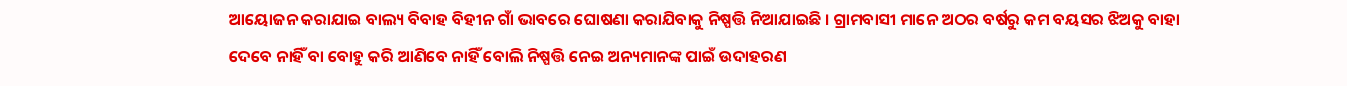ଆୟୋଜନ କରାଯାଇ ବାଲ୍ୟ ବିବାହ ବିହୀନ ଗାଁ ଭାବରେ ଘୋଷଣା କରାଯିବାକୁ ନିଷ୍ପତ୍ତି ନିଆଯାଇଛି । ଗ୍ରାମବାସୀ ମାନେ ଅଠର ବର୍ଷରୁ କମ ବୟସର ଝିଅକୁ ବାହା ଦେବେ ନାହିଁ ବା ବୋହୁ କରି ଆଣିବେ ନାହିଁ ବୋଲି ନିଷ୍ପତ୍ତି ନେଇ ଅନ୍ୟମାନଙ୍କ ପାଇଁ ଉଦାହରଣ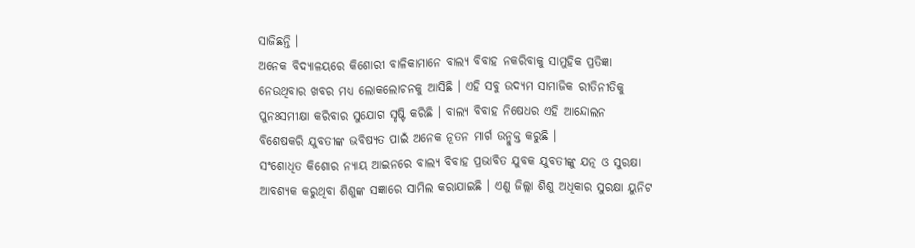ସାଜିଛନ୍ତି ।
ଅନେକ ବିଦ୍ୟାଳୟରେ କିଶୋରୀ ବାଳିକାମାନେ ବାଲ୍ୟ ବିବାହ ନକରିବାକୁ ସାମୁହିକ ପ୍ରତିଜ୍ଞା ନେଉଥିବାର ଖବର ମଧ୍ୟ ଲୋକଲୋଚନକୁ ଆସିଛି । ଏହି ସବୁ ଉଦ୍ୟମ ସାମାଜିକ ରୀତିନୀତିକୁ ପୁନଃସମୀକ୍ଷା କରିବାର ସୁଯୋଗ ସୃଷ୍ଟି କରିଛି । ବାଲ୍ୟ ବିବାହ ନିଷେଧର ଏହି ଆନ୍ଦୋଲନ ବିଶେଷକରି ଯୁବତୀଙ୍କ ଭବିଷ୍ୟତ ପାଇଁ ଅନେକ ନୂତନ ମାର୍ଗ ଉନ୍ମୁକ୍ତ କରୁଛି ।
ସଂଶୋଧିତ କିଶୋର ନ୍ୟାୟ ଆଇନରେ ବାଲ୍ୟ ବିବାହ ପ୍ରଭାବିତ ଯୁବକ ଯୁବତୀଙ୍କୁ ଯତ୍ନ ଓ ସୁରକ୍ଷା ଆବଶ୍ୟକ କରୁଥିବା ଶିଶୁଙ୍କ ସଜ୍ଞାରେ ସାମିଲ କରାଯାଇଛି । ଏଣୁ ଜିଲ୍ଲା ଶିଶୁ ଅଧିକାର ସୁରକ୍ଷା ୟୁନିଟ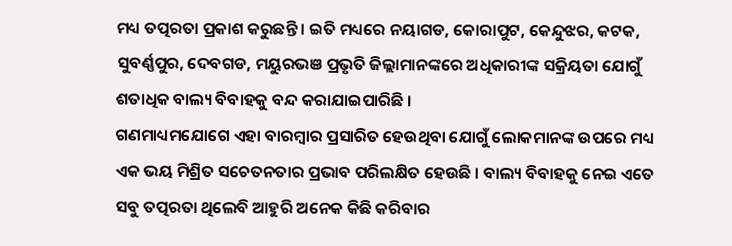ମଧ୍ୟ ତତ୍ପରତା ପ୍ରକାଶ କରୁଛନ୍ତି । ଇତି ମଧ୍ୟରେ ନୟାଗଡ, କୋରାପୁଟ, କେନ୍ଦୁଝର, କଟକ, ସୁବର୍ଣ୍ଣପୁର, ଦେବଗଡ, ମୟୁରଭଞ ପ୍ରଭୃତି ଜିଲ୍ଲାମାନଙ୍କରେ ଅଧିକାରୀଙ୍କ ସକ୍ରିୟତା ଯୋଗୁଁ ଶତାଧିକ ବାଲ୍ୟ ବିବାହକୁ ବନ୍ଦ କରାଯାଇପାରିଛି ।
ଗଣମାଧ୍ୟମଯୋଗେ ଏହା ବାରମ୍ବାର ପ୍ରସାରିତ ହେଉଥିବା ଯୋଗୁଁ ଲୋକମାନଙ୍କ ଉପରେ ମଧ୍ୟ ଏକ ଭୟ ମିଶ୍ରିତ ସଚେତନତାର ପ୍ରଭାବ ପରିଲକ୍ଷିତ ହେଉଛି । ବାଲ୍ୟ ବିବାହକୁ ନେଇ ଏତେ ସବୁ ତତ୍ପରତା ଥିଲେବି ଆହୁରି ଅନେକ କିଛି କରିବାର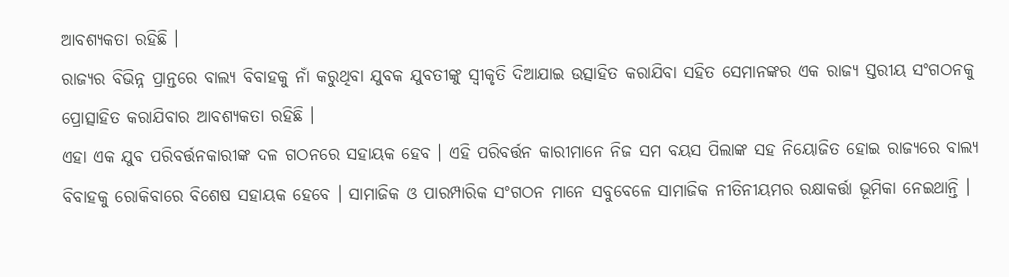ଆବଶ୍ୟକତା ରହିଛି ।
ରାଜ୍ୟର ବିଭିନ୍ନ ପ୍ରାନ୍ତରେ ବାଲ୍ୟ ବିବାହକୁ ନାଁ କରୁଥିବା ଯୁବକ ଯୁବତୀଙ୍କୁ ସ୍ୱୀକୃତି ଦିଆଯାଇ ଉତ୍ସାହିତ କରାଯିବା ସହିତ ସେମାନଙ୍କର ଏକ ରାଜ୍ୟ ସ୍ତରୀୟ ସଂଗଠନକୁ ପ୍ରୋତ୍ସାହିତ କରାଯିବାର ଆବଶ୍ୟକତା ରହିଛି ।
ଏହା ଏକ ଯୁବ ପରିବର୍ତ୍ତନକାରୀଙ୍କ ଦଳ ଗଠନରେ ସହାୟକ ହେବ । ଏହି ପରିବର୍ତ୍ତନ କାରୀମାନେ ନିଜ ସମ ବୟସ ପିଲାଙ୍କ ସହ ନିୟୋଜିତ ହୋଇ ରାଜ୍ୟରେ ବାଲ୍ୟ ବିବାହକୁ ରୋକିବାରେ ବିଶେଷ ସହାୟକ ହେବେ । ସାମାଜିକ ଓ ପାରମ୍ପାରିକ ସଂଗଠନ ମାନେ ସବୁବେଳେ ସାମାଜିକ ନୀତିନୀୟମର ରକ୍ଷାକର୍ତ୍ତା ଭୂମିକା ନେଇଥାନ୍ତି ।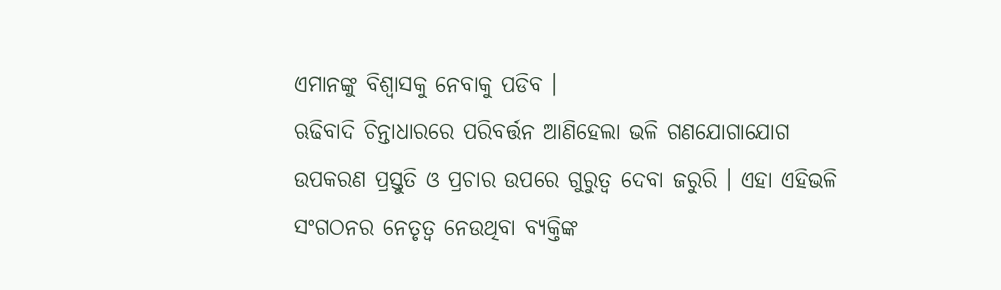ଏମାନଙ୍କୁ ବିଶ୍ୱାସକୁ ନେବାକୁ ପଡିବ ।
ଋଢିବାଦି ଚିନ୍ତାଧାରରେ ପରିବର୍ତ୍ତନ ଆଣିହେଲା ଭଳି ଗଣଯୋଗାଯୋଗ ଉପକରଣ ପ୍ରସ୍ତୁତି ଓ ପ୍ରଚାର ଉପରେ ଗୁରୁତ୍ୱ ଦେବା ଜରୁରି । ଏହା ଏହିଭଳି ସଂଗଠନର ନେତୃତ୍ୱ ନେଉଥିବା ବ୍ୟକ୍ତିଙ୍କ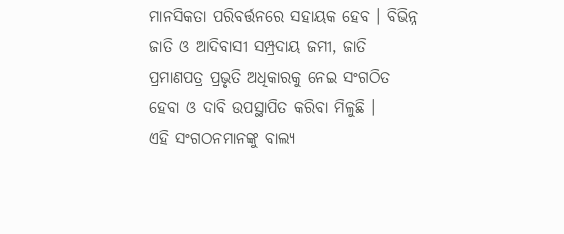ମାନସିକତା ପରିବର୍ତ୍ତନରେ ସହାୟକ ହେବ । ବିଭିନ୍ନ ଜାତି ଓ ଆଦିବାସୀ ସମ୍ପ୍ରଦାୟ ଜମୀ, ଜାତି ପ୍ରମାଣପତ୍ର ପ୍ରଭୃତି ଅଧିକାରକୁ ନେଇ ସଂଗଠିତ ହେବା ଓ ଦାବି ଉପସ୍ଥାପିତ କରିବା ମିଳୁଛି ।
ଏହି ସଂଗଠନମାନଙ୍କୁ ବାଲ୍ୟ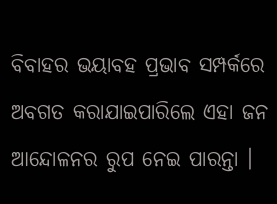ବିବାହର ଭୟାବହ ପ୍ରଭାବ ସମ୍ପର୍କରେ ଅବଗତ କରାଯାଇପାରିଲେ ଏହା ଜନ ଆନ୍ଦୋଳନର ରୁପ ନେଇ ପାରନ୍ତା ।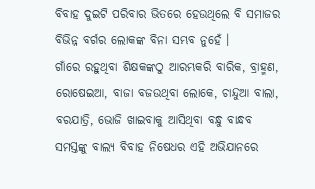ବିବାହ ଦୁଇଟି ପରିବାର ଭିତରେ ହେଉଥିଲେ ବି ସମାଜର ବିଭିନ୍ନ ବର୍ଗର ଲୋକଙ୍କ ବିନା ସମ୍ଭବ ନୁହେଁ ।
ଗାଁରେ ରହୁଥିବା ଶିକ୍ଷକଙ୍କଠୁ ଆରମ୍ଭକରି ବାରିକ, ବ୍ରାହ୍ମଣ, ରୋଷେଇଆ, ବାଜା ବଜଉଥିବା ଲୋକେ, ଚାନ୍ଦୁଆ ବାଲା, ବରଯାତ୍ରି, ଭୋଜି ଖାଇବାକୁ ଆସିଥିବା ବନ୍ଧୁ ବାନ୍ଧବ ସମସ୍ତଙ୍କୁ ବାଲ୍ୟ ବିବାହ ନିଷେଧର ଏହି ଅଭିଯାନରେ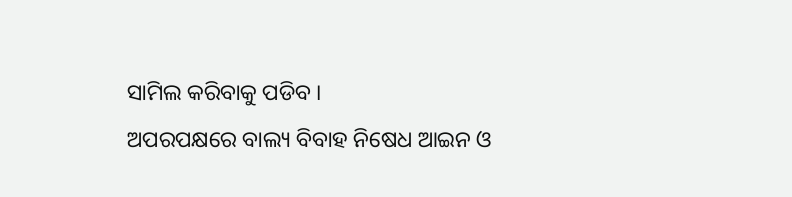ସାମିଲ କରିବାକୁ ପଡିବ ।
ଅପରପକ୍ଷରେ ବାଲ୍ୟ ବିବାହ ନିଷେଧ ଆଇନ ଓ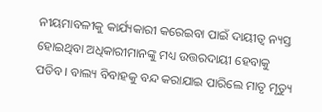ନୀୟମାବଳୀକୁ କାର୍ଯ୍ୟକାରୀ କରେଇବା ପାଇଁ ଦାୟୀତ୍ୱ ନ୍ୟସ୍ତ ହୋଇଥିବା ଅଧିକାରୀମାନଙ୍କୁ ମଧ୍ୟ ଉତ୍ତରଦାୟୀ ହେବାକୁ ପଡିବ । ବାଲ୍ୟ ବିବାହକୁ ବନ୍ଦ କରାଯାଇ ପାରିଲେ ମାତୃ ମୃତ୍ୟୁ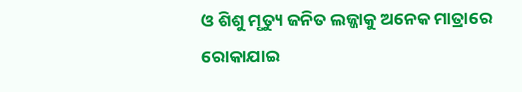ଓ ଶିଶୁ ମୃତ୍ୟୁ ଜନିତ ଲଜ୍ଜାକୁ ଅନେକ ମାତ୍ରାରେ ରୋକାଯାଇ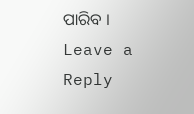ପାରିବ ।
Leave a Reply